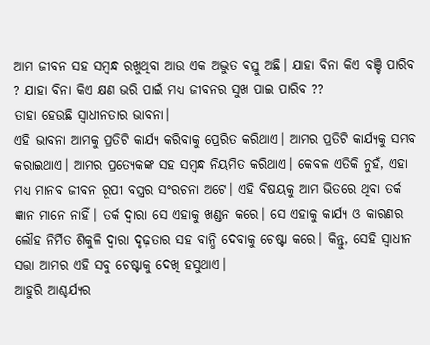ଆମ ଜୀବନ ସହ ସମ୍ବନ୍ଧ ରଖୁଥିବା ଆଉ ଏକ ଅଦ୍ଭୁତ ଵସ୍ତୁ ଅଛି। ଯାହା ବିନା କିଏ ବଞ୍ଚି ପାରିବ ? ଯାହା ବିନା କିଏ କ୍ଷଣ ଭରି ପାଇଁ ମଧ୍ୟ ଜୀବନର ସୁଖ ପାଇ ପାରିବ ??
ତାହା ହେଉଛି ସ୍ୱାଧୀନତାର ଭାବନା।
ଏହି ଭାବନା ଆମକୁ ପ୍ରତିଟି କାର୍ଯ୍ୟ କରିବାକୁ ପ୍ରେରିତ କରିଥାଏ। ଆମର ପ୍ରତିଟି କାର୍ଯ୍ୟକୁ ସମ୍ଭବ କରାଇଥାଏ। ଆମର ପ୍ରତ୍ୟେକଙ୍କ ସହ ସମ୍ବନ୍ଧ ନିୟମିତ କରିଥାଏ। କେବଳ ଏତିକି ନୁହଁ, ଏହା ମଧ୍ୟ ମାନବ ଜୀବନ ରୂପୀ ବସ୍ତ୍ରର ସଂରଚନା ଅଟେ। ଏହି ବିଷୟକୁ ଆମ ଭିତରେ ଥିବା ତର୍କ ଜ୍ଞାନ ମାନେ ନାହିଁ। ତର୍କ ଦ୍ୱାରା ସେ ଏହାକୁ ଖଣ୍ଡନ କରେ। ସେ ଏହାକୁ କାର୍ଯ୍ୟ ଓ କାରଣର ଲୌହ ନିର୍ମିତ ଶିକୁଳି ଦ୍ୱାରା ଦୃଢ଼ତାର ସହ ବାନ୍ଧି ଦେବାକୁ ଚେଷ୍ଟା କରେ। କିନ୍ତୁ, ସେହି ସ୍ୱାଧୀନ ସତ୍ତା ଆମର ଏହି ସବୁ ଚେଷ୍ଟାକୁ ଦେଖି ହସୁଥାଏ।
ଆହୁରି ଆଶ୍ଚର୍ଯ୍ୟର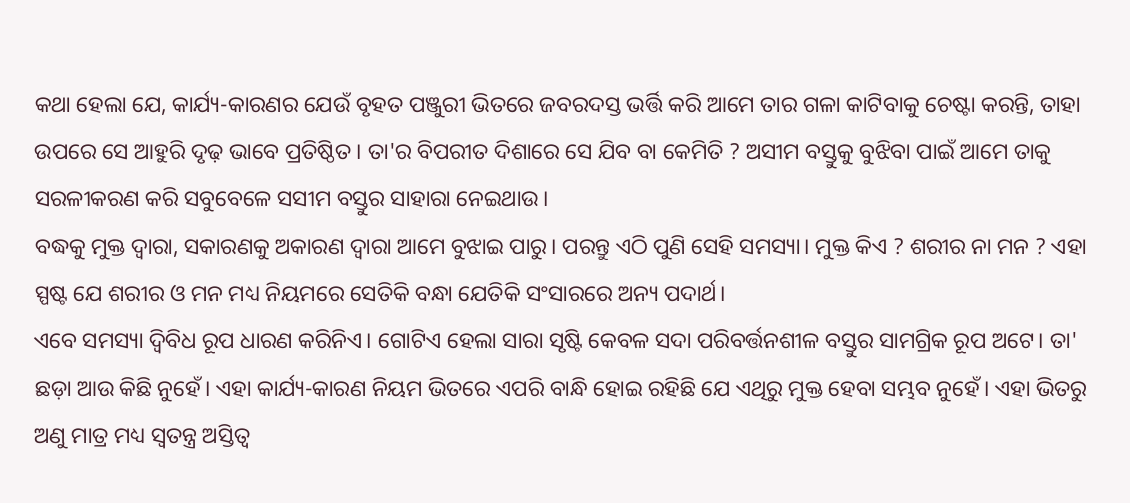କଥା ହେଲା ଯେ, କାର୍ଯ୍ୟ-କାରଣର ଯେଉଁ ବୃହତ ପଞ୍ଜୁରୀ ଭିତରେ ଜବରଦସ୍ତ ଭର୍ତ୍ତି କରି ଆମେ ତାର ଗଳା କାଟିବାକୁ ଚେଷ୍ଟା କରନ୍ତି, ତାହା ଉପରେ ସେ ଆହୁରି ଦୃଢ଼ ଭାବେ ପ୍ରତିଷ୍ଠିତ। ତା'ର ବିପରୀତ ଦିଶାରେ ସେ ଯିବ ବା କେମିତି ? ଅସୀମ ବସ୍ତୁକୁ ବୁଝିବା ପାଇଁ ଆମେ ତାକୁ ସରଳୀକରଣ କରି ସବୁବେଳେ ସସୀମ ବସ୍ତୁର ସାହାରା ନେଇଥାଉ।
ବଦ୍ଧକୁ ମୁକ୍ତ ଦ୍ୱାରା, ସକାରଣକୁ ଅକାରଣ ଦ୍ୱାରା ଆମେ ବୁଝାଇ ପାରୁ। ପରନ୍ତୁ ଏଠି ପୁଣି ସେହି ସମସ୍ୟା। ମୁକ୍ତ କିଏ ? ଶରୀର ନା ମନ ? ଏହା ସ୍ପଷ୍ଟ ଯେ ଶରୀର ଓ ମନ ମଧ୍ୟ ନିୟମରେ ସେତିକି ବନ୍ଧା ଯେତିକି ସଂସାରରେ ଅନ୍ୟ ପଦାର୍ଥ।
ଏବେ ସମସ୍ୟା ଦ୍ଵିବିଧ ରୂପ ଧାରଣ କରିନିଏ। ଗୋଟିଏ ହେଲା ସାରା ସୃଷ୍ଟି କେବଳ ସଦା ପରିବର୍ତ୍ତନଶୀଳ ବସ୍ତୁର ସାମଗ୍ରିକ ରୂପ ଅଟେ। ତା' ଛଡ଼ା ଆଉ କିଛି ନୁହେଁ। ଏହା କାର୍ଯ୍ୟ-କାରଣ ନିୟମ ଭିତରେ ଏପରି ବାନ୍ଧି ହୋଇ ରହିଛି ଯେ ଏଥିରୁ ମୁକ୍ତ ହେବା ସମ୍ଭବ ନୁହେଁ। ଏହା ଭିତରୁ ଅଣୁ ମାତ୍ର ମଧ୍ୟ ସ୍ୱତନ୍ତ୍ର ଅସ୍ତିତ୍ୱ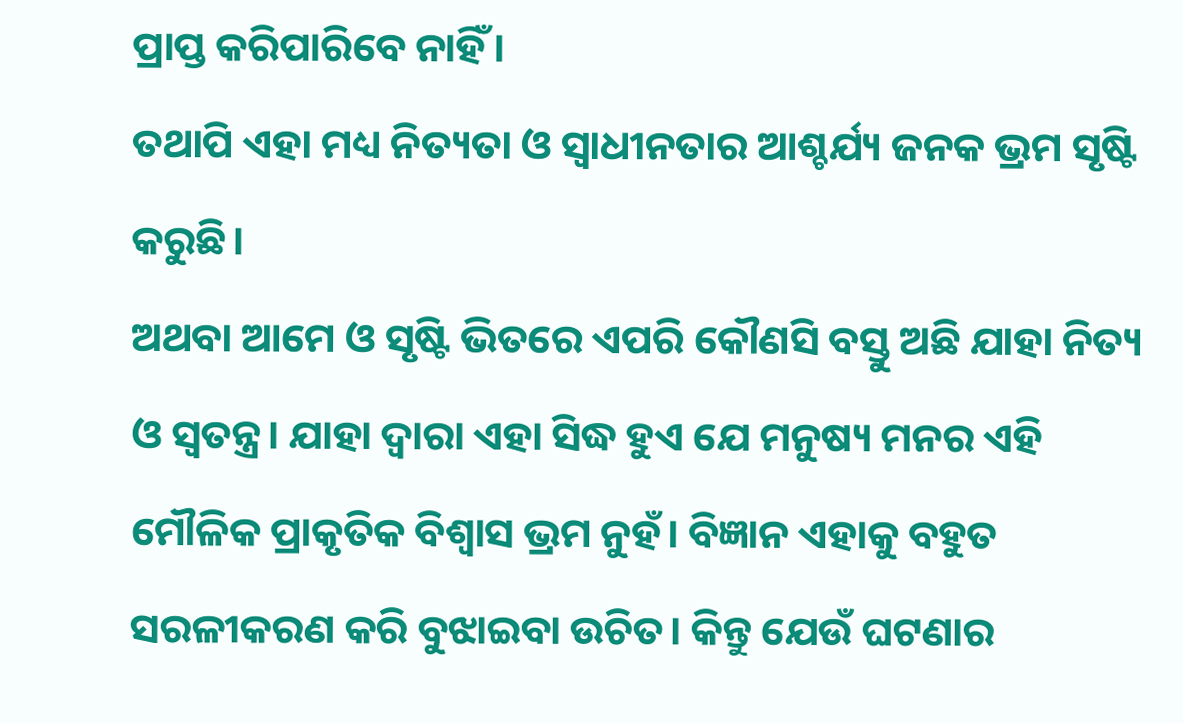ପ୍ରାପ୍ତ କରିପାରିବେ ନାହିଁ।
ତଥାପି ଏହା ମଧ୍ୟ ନିତ୍ୟତା ଓ ସ୍ୱାଧୀନତାର ଆଶ୍ଚର୍ଯ୍ୟ ଜନକ ଭ୍ରମ ସୃଷ୍ଟି କରୁଛି।
ଅଥବା ଆମେ ଓ ସୃଷ୍ଟି ଭିତରେ ଏପରି କୌଣସି ବସ୍ତୁ ଅଛି ଯାହା ନିତ୍ୟ ଓ ସ୍ୱତନ୍ତ୍ର। ଯାହା ଦ୍ୱାରା ଏହା ସିଦ୍ଧ ହୁଏ ଯେ ମନୁଷ୍ୟ ମନର ଏହି ମୌଳିକ ପ୍ରାକୃତିକ ବିଶ୍ୱାସ ଭ୍ରମ ନୁହଁ। ବିଜ୍ଞାନ ଏହାକୁ ବହୁତ ସରଳୀକରଣ କରି ବୁଝାଇବା ଉଚିତ। କିନ୍ତୁ ଯେଉଁ ଘଟଣାର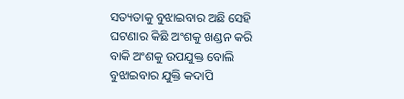ସତ୍ୟତାକୁ ବୁଝାଇବାର ଅଛି ସେହି ଘଟଣାର କିଛି ଅଂଶକୁ ଖଣ୍ଡନ କରି ବାକି ଅଂଶକୁ ଉପଯୁକ୍ତ ବୋଲି ବୁଝାଇବାର ଯୁକ୍ତି କଦାପି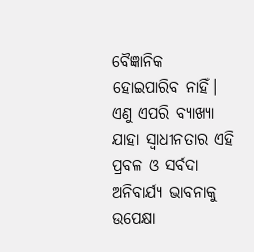ବୈଜ୍ଞାନିକ ହୋଇପାରିବ ନାହିଁ।
ଏଣୁ ଏପରି ବ୍ୟାଖ୍ୟା ଯାହା ସ୍ୱାଧୀନତାର ଏହି ପ୍ରବଳ ଓ ସର୍ବଦା ଅନିବାର୍ଯ୍ୟ ଭାବନାକୁ ଉପେକ୍ଷା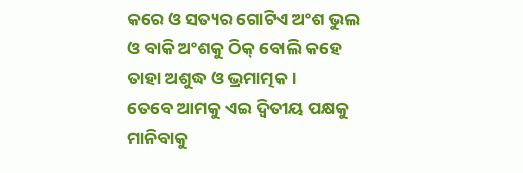କରେ ଓ ସତ୍ୟର ଗୋଟିଏ ଅଂଶ ଭୁଲ ଓ ବାକି ଅଂଶକୁ ଠିକ୍ ବୋଲି କହେ ତାହା ଅଶୁଦ୍ଧ ଓ ଭ୍ରମାତ୍ମକ।
ତେବେ ଆମକୁ ଏଇ ଦ୍ଵିତୀୟ ପକ୍ଷକୁ ମାନିବାକୁ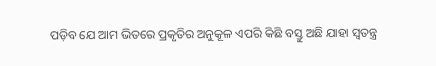ପଡ଼ିବ ଯେ ଆମ ଭିତରେ ପ୍ରକୃତିର ଅନୁକୂଳ ଏପରି କିଛି ବସ୍ତୁ ଅଛି ଯାହା ସ୍ୱତନ୍ତ୍ର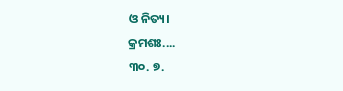ଓ ନିତ୍ୟ।
କ୍ରମଶଃ....
୩୦. ୭.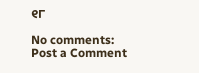୧୮

No comments:
Post a Comment